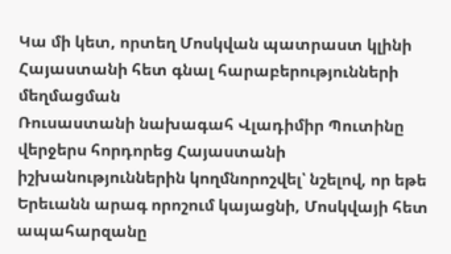Կա մի կետ, որտեղ Մոսկվան պատրաստ կլինի Հայաստանի հետ գնալ հարաբերությունների մեղմացման
Ռուսաստանի նախագահ Վլադիմիր Պուտինը վերջերս հորդորեց Հայաստանի իշխանություններին կողմնորոշվել՝ նշելով, որ եթե Երեւանն արագ որոշում կայացնի, Մոսկվայի հետ ապահարզանը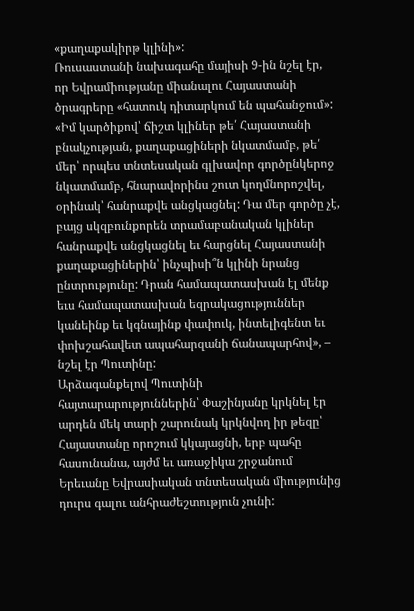«քաղաքակիրթ կլինի»:
Ռուսաստանի նախագահը մայիսի 9-ին նշել էր, որ Եվրամիությանը միանալու Հայաստանի ծրագրերը «հատուկ դիտարկում են պահանջում»: «Իմ կարծիքով՝ ճիշտ կլիներ թե՛ Հայաստանի բնակչության, քաղաքացիների նկատմամբ, թե՛ մեր՝ որպես տնտեսական գլխավոր գործընկերոջ նկատմամբ, հնարավորինս շուտ կողմնորոշվել, օրինակ՝ հանրաքվե անցկացնել: Դա մեր գործը չէ, բայց սկզբունքորեն տրամաբանական կլիներ հանրաքվե անցկացնել եւ հարցնել Հայաստանի քաղաքացիներին՝ ինչպիսի՞ն կլինի նրանց ընտրությունը: Դրան համապատասխան էլ մենք եւս համապատասխան եզրակացություններ կանեինք եւ կգնայինք փափուկ, ինտելիգենտ եւ փոխշահավետ ապահարզանի ճանապարհով», – նշել էր Պուտինը:
Արձագանքելով Պուտինի հայտարարություններին՝ Փաշինյանը կրկնել էր արդեն մեկ տարի շարունակ կրկնվող իր թեզը՝ Հայաստանը որոշում կկայացնի, երբ պահը հասունանա, այժմ եւ առաջիկա շրջանում Երեւանը Եվրասիական տնտեսական միությունից դուրս գալու անհրաժեշտություն չունի: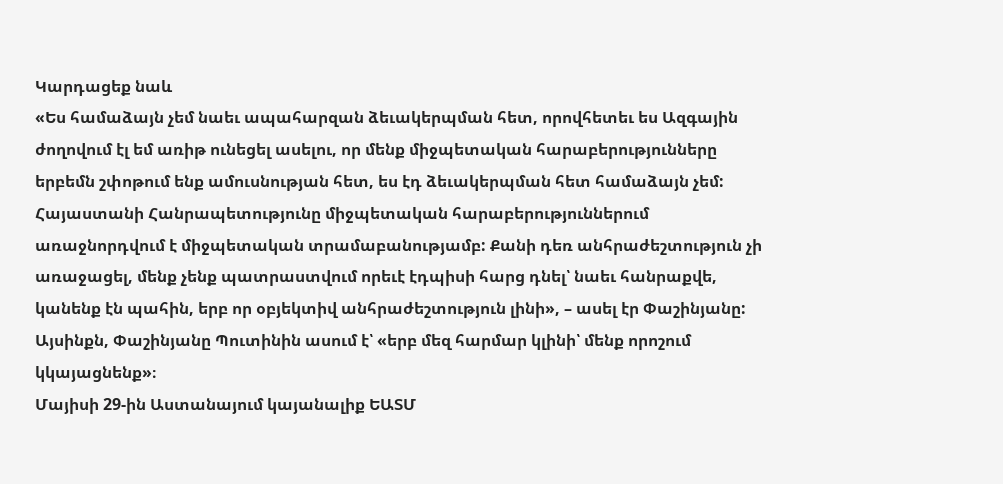Կարդացեք նաև
«Ես համաձայն չեմ նաեւ ապահարզան ձեւակերպման հետ, որովհետեւ ես Ազգային ժողովում էլ եմ առիթ ունեցել ասելու, որ մենք միջպետական հարաբերությունները երբեմն շփոթում ենք ամուսնության հետ, ես էդ ձեւակերպման հետ համաձայն չեմ: Հայաստանի Հանրապետությունը միջպետական հարաբերություններում առաջնորդվում է միջպետական տրամաբանությամբ: Քանի դեռ անհրաժեշտություն չի առաջացել, մենք չենք պատրաստվում որեւէ էդպիսի հարց դնել՝ նաեւ հանրաքվե, կանենք էն պահին, երբ որ օբյեկտիվ անհրաժեշտություն լինի», – ասել էր Փաշինյանը:
Այսինքն, Փաշինյանը Պուտինին ասում է՝ «երբ մեզ հարմար կլինի՝ մենք որոշում կկայացնենք»։
Մայիսի 29-ին Աստանայում կայանալիք ԵԱՏՄ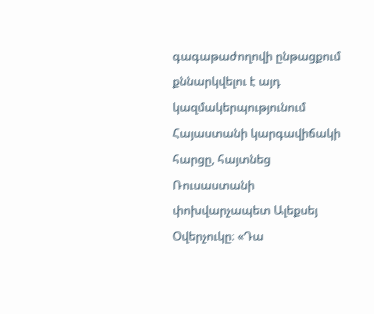գագաթաժողովի ընթացքում քննարկվելու է այդ կազմակերպությունում Հայաստանի կարգավիճակի հարցը, հայտնեց Ռուսաստանի փոխվարչապետ Ալեքսեյ Օվերչուկը։ «Դա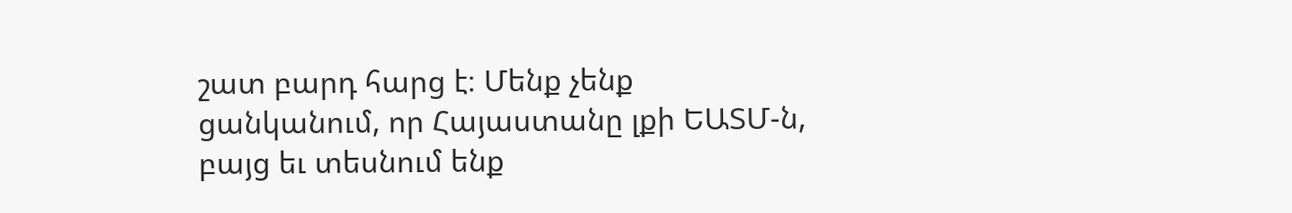շատ բարդ հարց է։ Մենք չենք ցանկանում, որ Հայաստանը լքի ԵԱՏՄ-ն, բայց եւ տեսնում ենք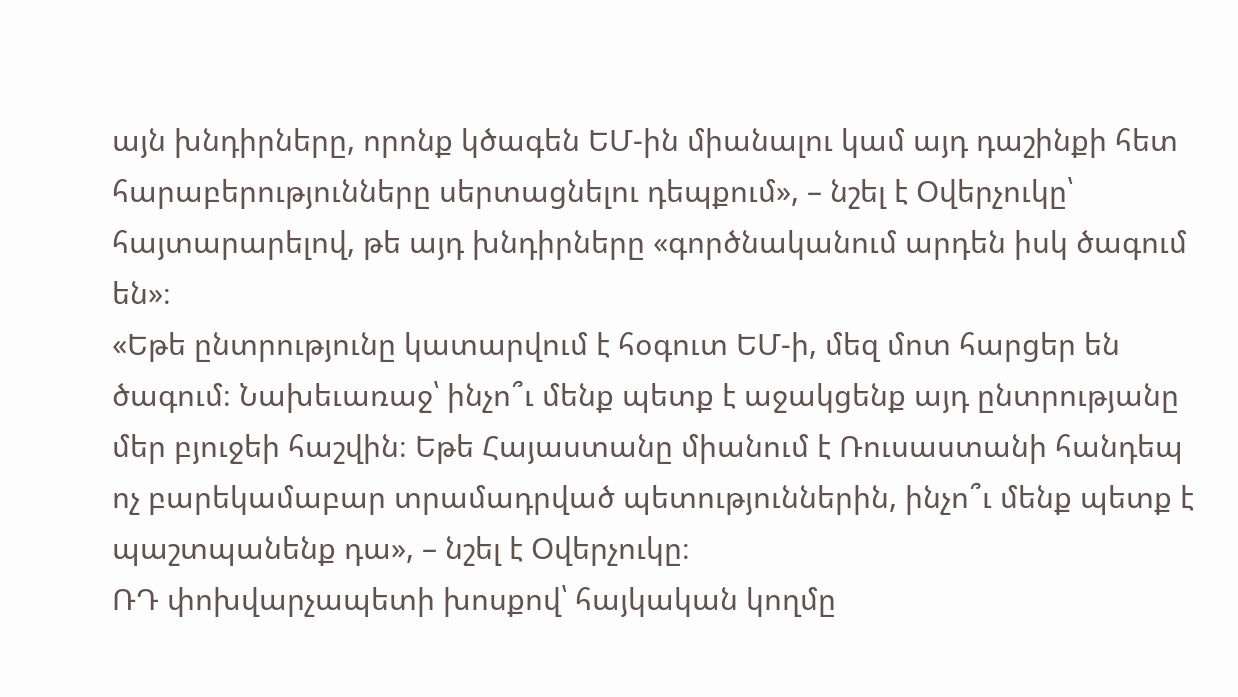այն խնդիրները, որոնք կծագեն ԵՄ-ին միանալու կամ այդ դաշինքի հետ հարաբերությունները սերտացնելու դեպքում», – նշել է Օվերչուկը՝ հայտարարելով, թե այդ խնդիրները «գործնականում արդեն իսկ ծագում են»։
«Եթե ընտրությունը կատարվում է հօգուտ ԵՄ-ի, մեզ մոտ հարցեր են ծագում։ Նախեւառաջ՝ ինչո՞ւ մենք պետք է աջակցենք այդ ընտրությանը մեր բյուջեի հաշվին։ Եթե Հայաստանը միանում է Ռուսաստանի հանդեպ ոչ բարեկամաբար տրամադրված պետություններին, ինչո՞ւ մենք պետք է պաշտպանենք դա», – նշել է Օվերչուկը։
ՌԴ փոխվարչապետի խոսքով՝ հայկական կողմը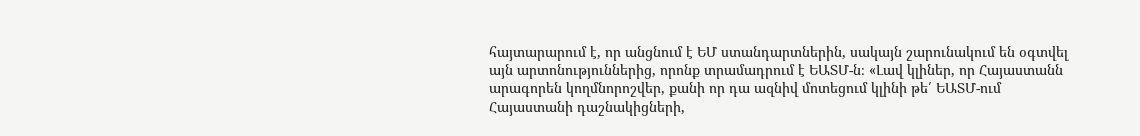հայտարարում է, որ անցնում է ԵՄ ստանդարտներին, սակայն շարունակում են օգտվել այն արտոնություններից, որոնք տրամադրում է ԵԱՏՄ-ն։ «Լավ կլիներ, որ Հայաստանն արագորեն կողմնորոշվեր, քանի որ դա ազնիվ մոտեցում կլինի թե՛ ԵԱՏՄ-ում Հայաստանի դաշնակիցների,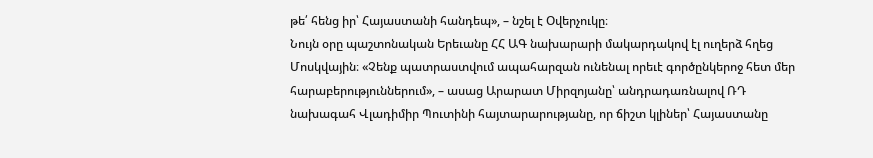թե՛ հենց իր՝ Հայաստանի հանդեպ», – նշել է Օվերչուկը։
Նույն օրը պաշտոնական Երեւանը ՀՀ ԱԳ նախարարի մակարդակով էլ ուղերձ հղեց Մոսկվային։ «Չենք պատրաստվում ապահարզան ունենալ որեւէ գործընկերոջ հետ մեր հարաբերություններում», – ասաց Արարատ Միրզոյանը՝ անդրադառնալով ՌԴ նախագահ Վլադիմիր Պուտինի հայտարարությանը, որ ճիշտ կլիներ՝ Հայաստանը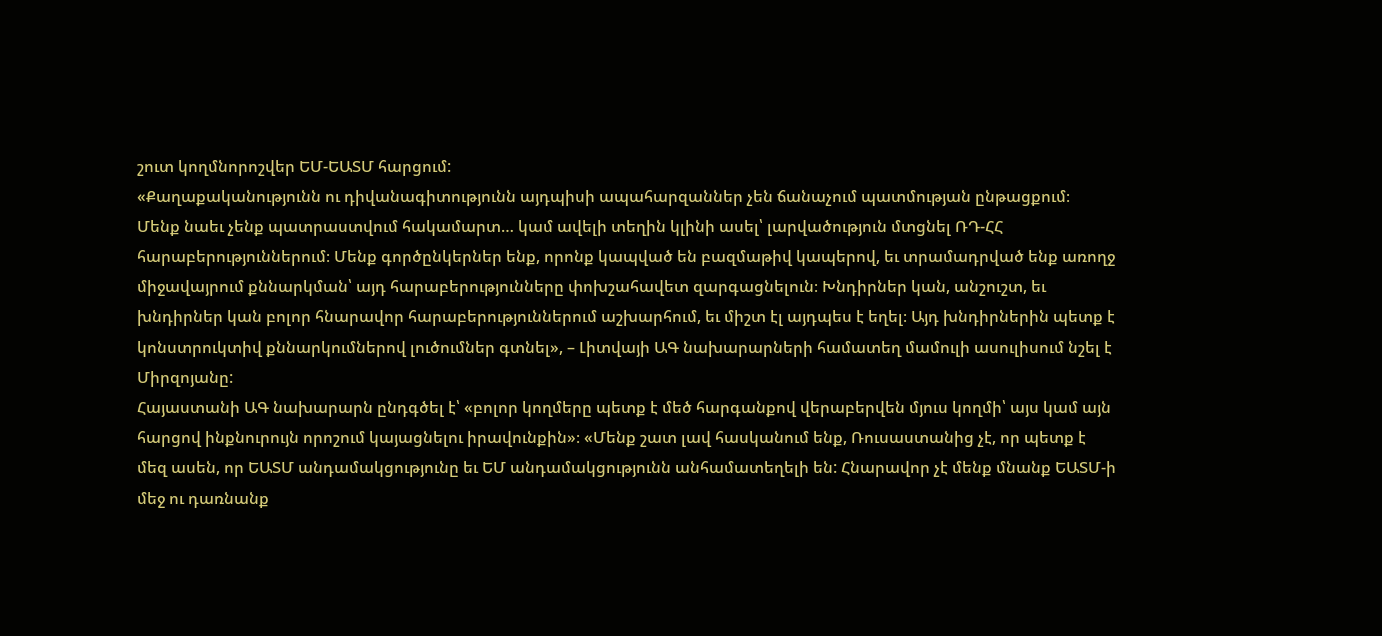շուտ կողմնորոշվեր ԵՄ-ԵԱՏՄ հարցում:
«Քաղաքականությունն ու դիվանագիտությունն այդպիսի ապահարզաններ չեն ճանաչում պատմության ընթացքում։ Մենք նաեւ չենք պատրաստվում հակամարտ… կամ ավելի տեղին կլինի ասել՝ լարվածություն մտցնել ՌԴ-ՀՀ հարաբերություններում։ Մենք գործընկերներ ենք, որոնք կապված են բազմաթիվ կապերով, եւ տրամադրված ենք առողջ միջավայրում քննարկման՝ այդ հարաբերությունները փոխշահավետ զարգացնելուն։ Խնդիրներ կան, անշուշտ, եւ խնդիրներ կան բոլոր հնարավոր հարաբերություններում աշխարհում, եւ միշտ էլ այդպես է եղել։ Այդ խնդիրներին պետք է կոնստրուկտիվ քննարկումներով լուծումներ գտնել», – Լիտվայի ԱԳ նախարարների համատեղ մամուլի ասուլիսում նշել է Միրզոյանը:
Հայաստանի ԱԳ նախարարն ընդգծել է՝ «բոլոր կողմերը պետք է մեծ հարգանքով վերաբերվեն մյուս կողմի՝ այս կամ այն հարցով ինքնուրույն որոշում կայացնելու իրավունքին»։ «Մենք շատ լավ հասկանում ենք, Ռուսաստանից չէ, որ պետք է մեզ ասեն, որ ԵԱՏՄ անդամակցությունը եւ ԵՄ անդամակցությունն անհամատեղելի են: Հնարավոր չէ մենք մնանք ԵԱՏՄ-ի մեջ ու դառնանք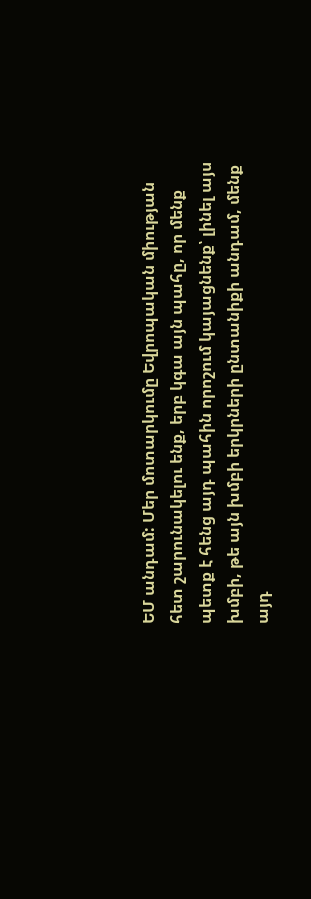ԵՄ անդամ: Մեր մոտարկումը Եվրոպական միության հետ շարունակելու ենք, երբ կգա այն պահը, որ մենք պետք է հենց այդ պահին որոշում կայացնենք՝ լինել այս խմբի, թե այն խմբի երկրների ընտանիքի անդամ, մենք այդ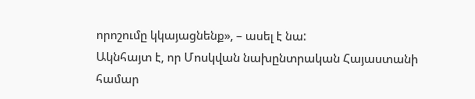որոշումը կկայացնենք», – ասել է նա:
Ակնհայտ է, որ Մոսկվան նախընտրական Հայաստանի համար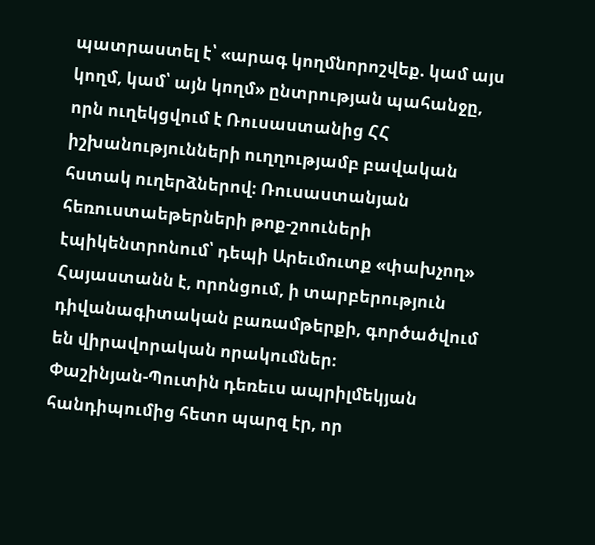պատրաստել է՝ «արագ կողմնորոշվեք. կամ այս կողմ, կամ՝ այն կողմ» ընտրության պահանջը, որն ուղեկցվում է Ռուսաստանից ՀՀ իշխանությունների ուղղությամբ բավական հստակ ուղերձներով։ Ռուսաստանյան հեռուստաեթերների թոք-շոուների էպիկենտրոնում՝ դեպի Արեւմուտք «փախչող» Հայաստանն է, որոնցում, ի տարբերություն դիվանագիտական բառամթերքի, գործածվում են վիրավորական որակումներ։
Փաշինյան-Պուտին դեռեւս ապրիլմեկյան հանդիպումից հետո պարզ էր, որ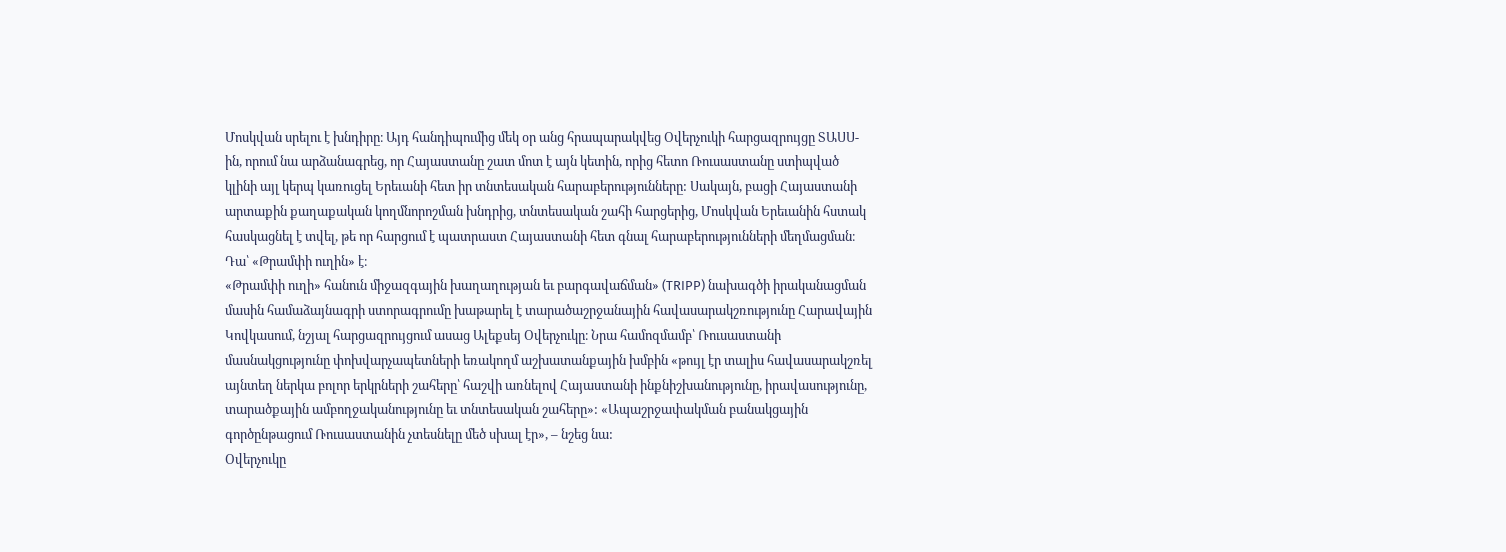Մոսկվան սրելու է խնդիրը։ Այդ հանդիպումից մեկ օր անց հրապարակվեց Օվերչուկի հարցազրույցը ՏԱՍՍ-ին, որում նա արձանագրեց, որ Հայաստանը շատ մոտ է այն կետին, որից հետո Ռուսաստանը ստիպված կլինի այլ կերպ կառուցել Երեւանի հետ իր տնտեսական հարաբերությունները: Սակայն, բացի Հայաստանի արտաքին քաղաքական կողմնորոշման խնդրից, տնտեսական շահի հարցերից, Մոսկվան Երեւանին հստակ հասկացնել է տվել, թե որ հարցում է պատրաստ Հայաստանի հետ գնալ հարաբերությունների մեղմացման։
Դա՝ «Թրամփի ուղին» է։
«Թրամփի ուղի» հանուն միջազգային խաղաղության եւ բարգավաճման» (TRIPP) նախագծի իրականացման մասին համաձայնագրի ստորագրումը խաթարել է տարածաշրջանային հավասարակշռությունը Հարավային Կովկասում, նշյալ հարցազրույցում ասաց Ալեքսեյ Օվերչուկը։ Նրա համոզմամբ՝ Ռուսաստանի մասնակցությունը փոխվարչապետների եռակողմ աշխատանքային խմբին «թույլ էր տալիս հավասարակշռել այնտեղ ներկա բոլոր երկրների շահերը՝ հաշվի առնելով Հայաստանի ինքնիշխանությունը, իրավասությունը, տարածքային ամբողջականությունը եւ տնտեսական շահերը»: «Ապաշրջափակման բանակցային գործընթացում Ռուսաստանին չտեսնելը մեծ սխալ էր», – նշեց նա:
Օվերչուկը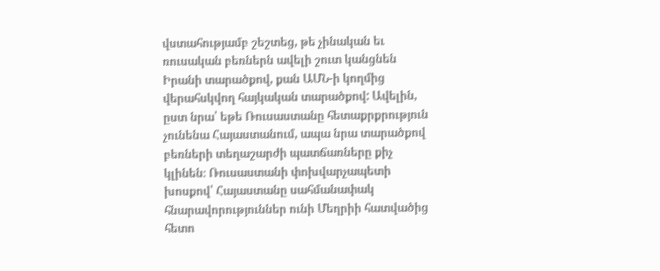վստահությամբ շեշտեց, թե չինական եւ ռուսական բեռներն ավելի շուտ կանցնեն Իրանի տարածքով, քան ԱՄՆ-ի կողմից վերահսկվող հայկական տարածքով: Ավելին, ըստ նրա՝ եթե Ռուսաստանը հետաքրքրություն չունենա Հայաստանում, ապա նրա տարածքով բեռների տեղաշարժի պատճառները քիչ կլինեն։ Ռուսաստանի փոխվարչապետի խոսքով՝ Հայաստանը սահմանափակ հնարավորություններ ունի Մեղրիի հատվածից հետո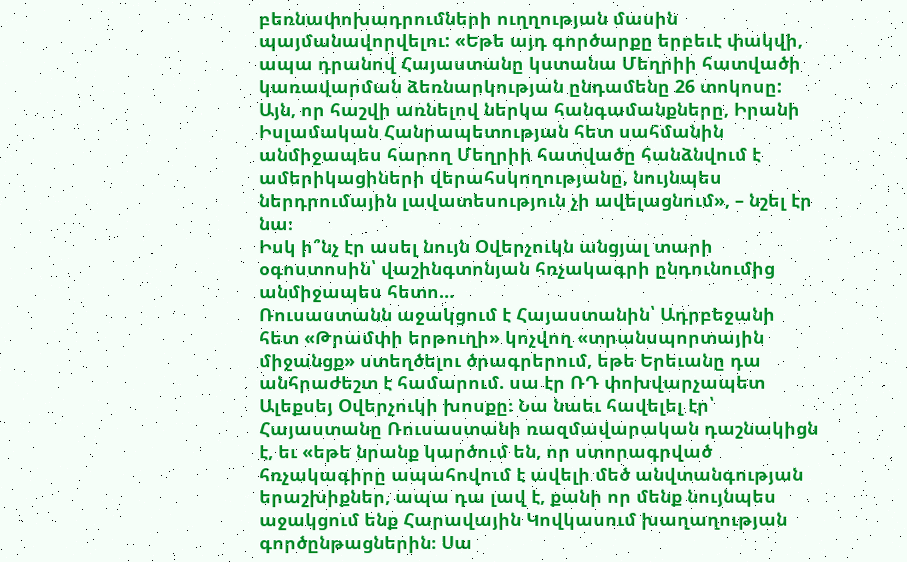բեռնափոխադրումների ուղղության մասին պայմանավորվելու: «Եթե այդ գործարքը երբեւէ փակվի, ապա դրանով Հայաստանը կստանա Մեղրիի հատվածի կառավարման ձեռնարկության ընդամենը 26 տոկոսը: Այն, որ հաշվի առնելով ներկա հանգամանքները, Իրանի Իսլամական Հանրապետության հետ սահմանին անմիջապես հարող Մեղրիի հատվածը հանձնվում է ամերիկացիների վերահսկողությանը, նույնպես ներդրումային լավատեսություն չի ավելացնում», – նշել էր նա։
Իսկ ի՞նչ էր ասել նույն Օվերչուկն անցյալ տարի օգոստոսին՝ վաշինգտոնյան հռչակագրի ընդունումից անմիջապես հետո…
Ռուսաստանն աջակցում է Հայաստանին՝ Ադրբեջանի հետ «Թրամփի երթուղի» կոչվող «տրանսպորտային միջանցք» ստեղծելու ծրագրերում, եթե Երեւանը դա անհրաժեշտ է համարում. սա էր ՌԴ փոխվարչապետ Ալեքսեյ Օվերչուկի խոսքը։ Նա նաեւ հավելել էր՝ Հայաստանը Ռուսաստանի ռազմավարական դաշնակիցն է, եւ «եթե նրանք կարծում են, որ ստորագրված հռչակագիրը ապահովում է ավելի մեծ անվտանգության երաշխիքներ, ապա դա լավ է, քանի որ մենք նույնպես աջակցում ենք Հարավային Կովկասում խաղաղության գործընթացներին։ Սա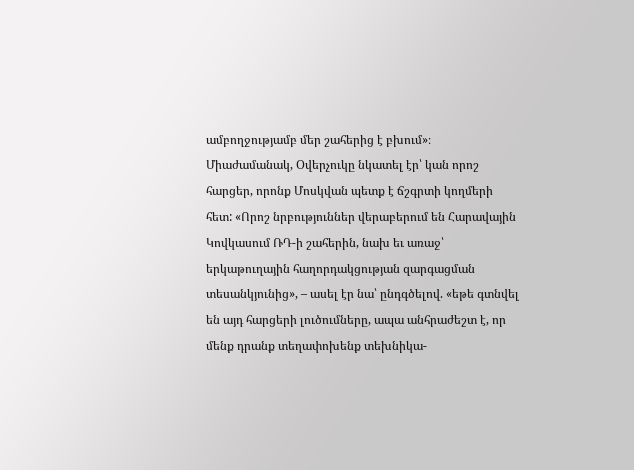ամբողջությամբ մեր շահերից է բխում»։
Միաժամանակ, Օվերչուկը նկատել էր՝ կան որոշ հարցեր, որոնք Մոսկվան պետք է ճշգրտի կողմերի հետ: «Որոշ նրբություններ վերաբերում են Հարավային Կովկասում ՌԴ-ի շահերին, նախ եւ առաջ՝ երկաթուղային հաղորդակցության զարգացման տեսանկյունից», – ասել էր նա՝ ընդգծելով. «եթե գտնվել են այդ հարցերի լուծումները, ապա անհրաժեշտ է, որ մենք դրանք տեղափոխենք տեխնիկա-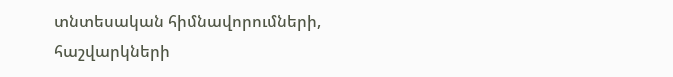տնտեսական հիմնավորումների, հաշվարկների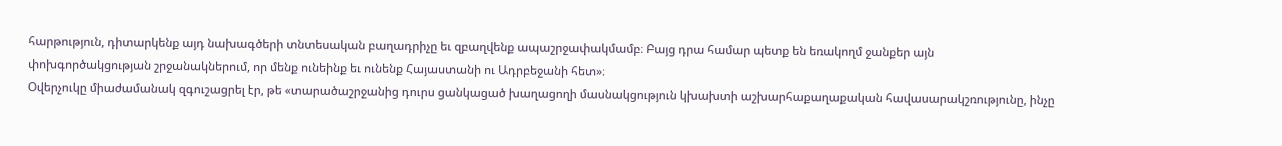հարթություն, դիտարկենք այդ նախագծերի տնտեսական բաղադրիչը եւ զբաղվենք ապաշրջափակմամբ։ Բայց դրա համար պետք են եռակողմ ջանքեր այն փոխգործակցության շրջանակներում, որ մենք ունեինք եւ ունենք Հայաստանի ու Ադրբեջանի հետ»։
Օվերչուկը միաժամանակ զգուշացրել էր, թե «տարածաշրջանից դուրս ցանկացած խաղացողի մասնակցություն կխախտի աշխարհաքաղաքական հավասարակշռությունը, ինչը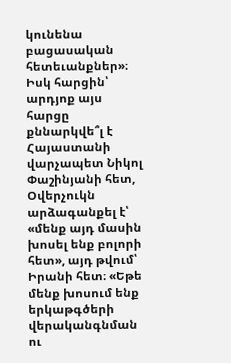կունենա բացասական հետեւանքներ»։
Իսկ հարցին՝ արդյոք այս հարցը քննարկվե՞լ է Հայաստանի վարչապետ Նիկոլ Փաշինյանի հետ, Օվերչուկն արձագանքել է՝ «մենք այդ մասին խոսել ենք բոլորի հետ», այդ թվում՝ Իրանի հետ։ «Եթե մենք խոսում ենք երկաթգծերի վերականգնման ու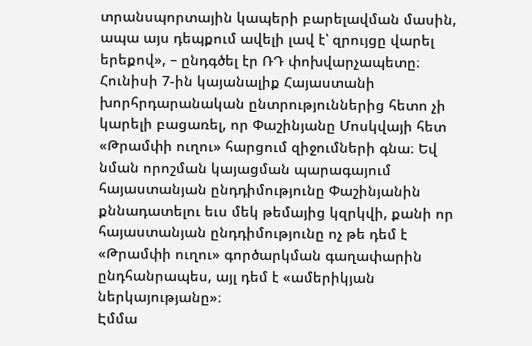տրանսպորտային կապերի բարելավման մասին, ապա այս դեպքում ավելի լավ է՝ զրույցը վարել երեքով», – ընդգծել էր ՌԴ փոխվարչապետը։
Հունիսի 7-ին կայանալիք Հայաստանի խորհրդարանական ընտրություններից հետո չի կարելի բացառել, որ Փաշինյանը Մոսկվայի հետ «Թրամփի ուղու» հարցում զիջումների գնա։ Եվ նման որոշման կայացման պարագայում հայաստանյան ընդդիմությունը Փաշինյանին քննադատելու եւս մեկ թեմայից կզրկվի, քանի որ հայաստանյան ընդդիմությունը ոչ թե դեմ է «Թրամփի ուղու» գործարկման գաղափարին ընդհանրապես, այլ դեմ է «ամերիկյան ներկայությանը»։
Էմմա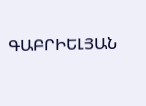ԳԱԲՐԻԵԼՅԱՆ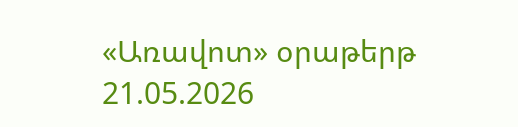«Առավոտ» օրաթերթ
21.05.2026